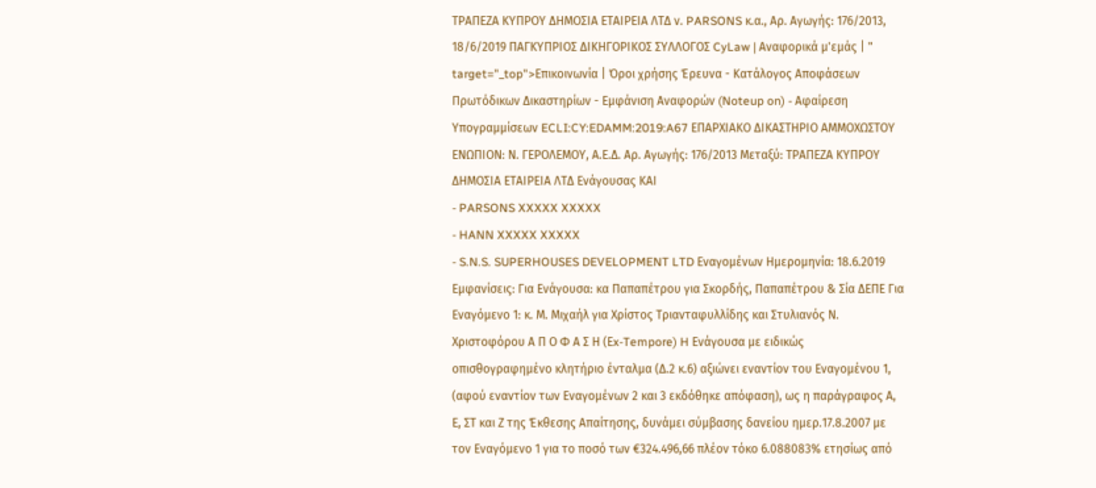ΤΡΑΠΕΖΑ ΚΥΠΡΟΥ ΔΗΜΟΣΙΑ ΕΤΑΙΡΕΙΑ ΛΤΔ ν. PARSONS κ.α., Αρ. Αγωγής: 176/2013, 18/6/2019 ΠΑΓΚΥΠΡΙΟΣ ΔΙΚΗΓΟΡΙΚΟΣ ΣΥΛΛΟΓΟΣ CyLaw | Αναφορικά μ'εμάς | " target="_top">Επικοινωνία | Όροι χρήσης Έρευνα - Κατάλογος Αποφάσεων Πρωτόδικων Δικαστηρίων - Εμφάνιση Αναφορών (Noteup on) - Αφαίρεση Υπογραμμίσεων ECLI:CY:EDAMM:2019:A67 ΕΠΑΡΧΙΑΚΟ ΔΙΚΑΣΤΗΡΙΟ ΑΜΜΟΧΩΣΤΟΥ ΕΝΩΠΙΟΝ: Ν. ΓΕΡΟΛΕΜΟΥ, Α.Ε.Δ. Αρ. Αγωγής: 176/2013 Μεταξύ: ΤΡΑΠΕΖΑ ΚΥΠΡΟΥ ΔΗΜΟΣΙΑ ΕΤΑΙΡΕΙΑ ΛΤΔ Ενάγουσας ΚΑΙ
- PARSONS XXXXX XXXXX
- HANN XXXXX XXXXX
- S.N.S. SUPERHOUSES DEVELOPMENT LTD Εναγομένων Ημερομηνία: 18.6.2019 Εμφανίσεις: Για Ενάγουσα: κα Παπαπέτρου για Σκορδής, Παπαπέτρου & Σία ΔΕΠΕ Για Εναγόμενο 1: κ. Μ. Μιχαήλ για Χρίστος Τριανταφυλλίδης και Στυλιανός Ν. Χριστοφόρου Α Π Ο Φ Α Σ Η (Εx-Tempore) H Ενάγουσα με ειδικώς οπισθογραφημένο κλητήριο ένταλμα (Δ.2 κ.6) αξιώνει εναντίον του Εναγομένου 1, (αφού εναντίον των Εναγομένων 2 και 3 εκδόθηκε απόφαση), ως η παράγραφος Α, Ε, ΣΤ και Ζ της Έκθεσης Απαίτησης, δυνάμει σύμβασης δανείου ημερ.17.8.2007 με τον Εναγόμενο 1 για το ποσό των €324.496,66 πλέον τόκο 6.088083% ετησίως από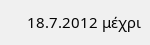18.7.2012 μέχρι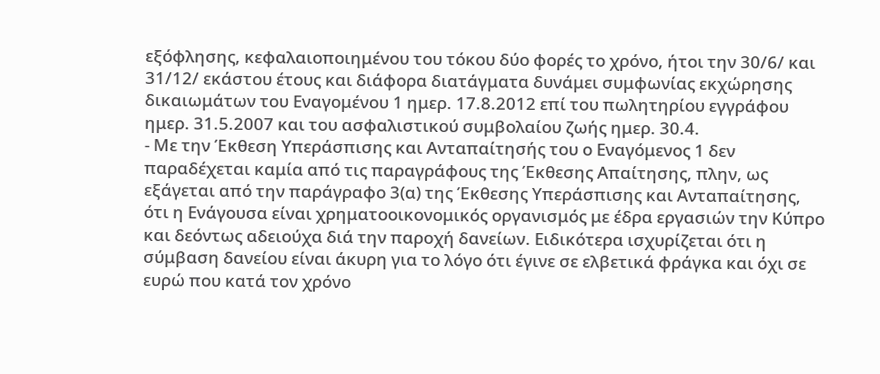εξόφλησης, κεφαλαιοποιημένου του τόκου δύο φορές το χρόνο, ήτοι την 30/6/ και 31/12/ εκάστου έτους και διάφορα διατάγματα δυνάμει συμφωνίας εκχώρησης δικαιωμάτων του Εναγομένου 1 ημερ. 17.8.2012 επί του πωλητηρίου εγγράφου ημερ. 31.5.2007 και του ασφαλιστικού συμβολαίου ζωής ημερ. 30.4.
- Με την Έκθεση Υπεράσπισης και Ανταπαίτησής του ο Εναγόμενος 1 δεν παραδέχεται καμία από τις παραγράφους της Έκθεσης Απαίτησης, πλην, ως εξάγεται από την παράγραφο 3(α) της Έκθεσης Υπεράσπισης και Ανταπαίτησης, ότι η Ενάγουσα είναι χρηματοοικονομικός οργανισμός με έδρα εργασιών την Κύπρο και δεόντως αδειούχα διά την παροχή δανείων. Ειδικότερα ισχυρίζεται ότι η σύμβαση δανείου είναι άκυρη για το λόγο ότι έγινε σε ελβετικά φράγκα και όχι σε ευρώ που κατά τον χρόνο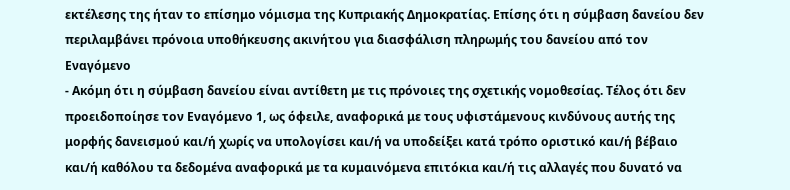εκτέλεσης της ήταν το επίσημο νόμισμα της Κυπριακής Δημοκρατίας. Επίσης ότι η σύμβαση δανείου δεν περιλαμβάνει πρόνοια υποθήκευσης ακινήτου για διασφάλιση πληρωμής του δανείου από τον Εναγόμενο
- Ακόμη ότι η σύμβαση δανείου είναι αντίθετη με τις πρόνοιες της σχετικής νομοθεσίας. Τέλος ότι δεν προειδοποίησε τον Εναγόμενο 1, ως όφειλε, αναφορικά με τους υφιστάμενους κινδύνους αυτής της μορφής δανεισμού και/ή χωρίς να υπολογίσει και/ή να υποδείξει κατά τρόπο οριστικό και/ή βέβαιο και/ή καθόλου τα δεδομένα αναφορικά με τα κυμαινόμενα επιτόκια και/ή τις αλλαγές που δυνατό να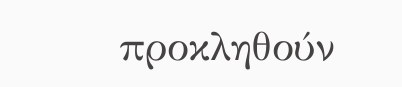προκληθούν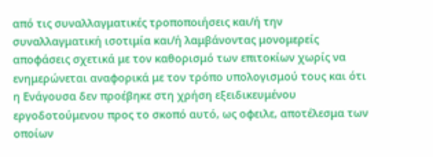από τις συναλλαγματικές τροποποιήσεις και/ή την συναλλαγματική ισοτιμία και/ή λαμβάνοντας μονομερείς αποφάσεις σχετικά με τον καθορισμό των επιτοκίων χωρίς να ενημερώνεται αναφορικά με τον τρόπο υπολογισμού τους και ότι η Ενάγουσα δεν προέβηκε στη χρήση εξειδικευμένου εργοδοτούμενου προς το σκοπό αυτό, ως οφειλε, αποτέλεσμα των οποίων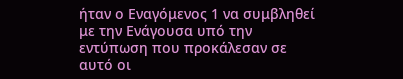ήταν ο Εναγόμενος 1 να συμβληθεί με την Ενάγουσα υπό την εντύπωση που προκάλεσαν σε αυτό οι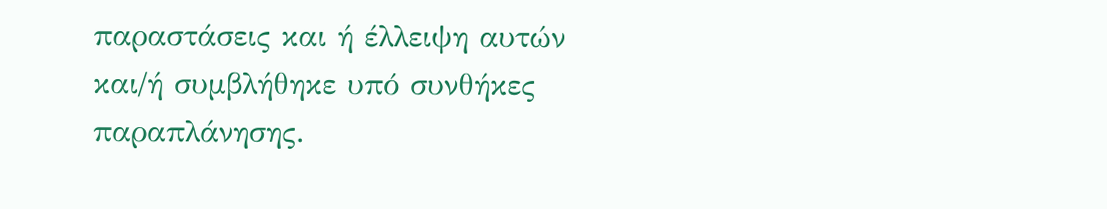παραστάσεις και ή έλλειψη αυτών και/ή συμβλήθηκε υπό συνθήκες παραπλάνησης.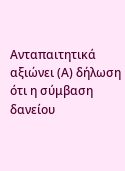Ανταπαιτητικά αξιώνει (Α) δήλωση ότι η σύμβαση δανείου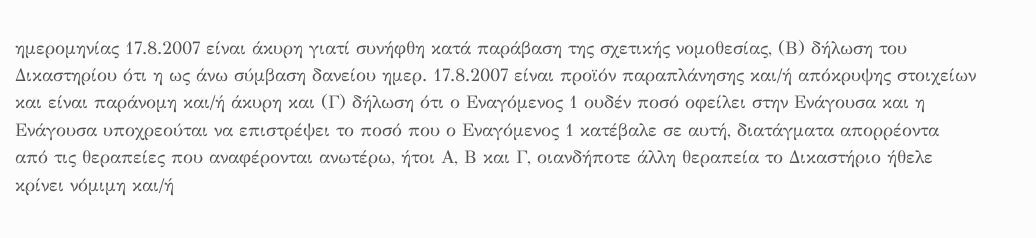ημερομηνίας 17.8.2007 είναι άκυρη γιατί συνήφθη κατά παράβαση της σχετικής νομοθεσίας, (Β) δήλωση του Δικαστηρίου ότι η ως άνω σύμβαση δανείου ημερ. 17.8.2007 είναι προϊόν παραπλάνησης και/ή απόκρυψης στοιχείων και είναι παράνομη και/ή άκυρη και (Γ) δήλωση ότι ο Εναγόμενος 1 ουδέν ποσό οφείλει στην Ενάγουσα και η Ενάγουσα υποχρεούται να επιστρέψει το ποσό που ο Εναγόμενος 1 κατέβαλε σε αυτή, διατάγματα απορρέοντα από τις θεραπείες που αναφέρονται ανωτέρω, ήτοι Α, Β και Γ, οιανδήποτε άλλη θεραπεία το Δικαστήριο ήθελε κρίνει νόμιμη και/ή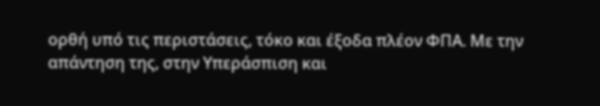ορθή υπό τις περιστάσεις, τόκο και έξοδα πλέον ΦΠΑ. Με την απάντηση της, στην Υπεράσπιση και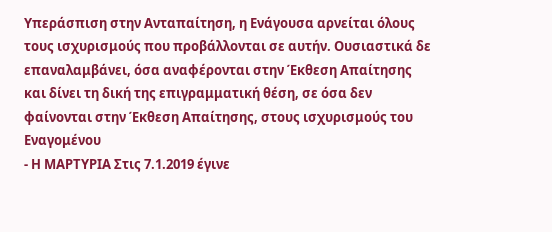Υπεράσπιση στην Ανταπαίτηση, η Ενάγουσα αρνείται όλους τους ισχυρισμούς που προβάλλονται σε αυτήν. Ουσιαστικά δε επαναλαμβάνει, όσα αναφέρονται στην Έκθεση Απαίτησης και δίνει τη δική της επιγραμματική θέση, σε όσα δεν φαίνονται στην Έκθεση Απαίτησης, στους ισχυρισμούς του Εναγομένου
- Η ΜΑΡΤΥΡΙΑ Στις 7.1.2019 έγινε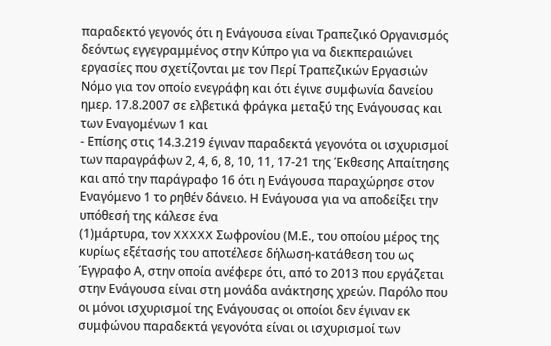παραδεκτό γεγονός ότι η Ενάγουσα είναι Τραπεζικό Οργανισμός δεόντως εγγεγραμμένος στην Κύπρο για να διεκπεραιώνει εργασίες που σχετίζονται με τον Περί Τραπεζικών Εργασιών Νόμο για τον οποίο ενεγράφη και ότι έγινε συμφωνία δανείου ημερ. 17.8.2007 σε ελβετικά φράγκα μεταξύ της Ενάγουσας και των Εναγομένων 1 και
- Επίσης στις 14.3.219 έγιναν παραδεκτά γεγονότα οι ισχυρισμοί των παραγράφων 2, 4, 6, 8, 10, 11, 17-21 της Έκθεσης Απαίτησης και από την παράγραφο 16 ότι η Ενάγουσα παραχώρησε στον Εναγόμενο 1 το ρηθέν δάνειο. Η Ενάγουσα για να αποδείξει την υπόθεσή της κάλεσε ένα
(1)μάρτυρα, τον XXXXX Σωφρονίου (Μ.Ε., του οποίου μέρος της κυρίως εξέτασής του αποτέλεσε δήλωση-κατάθεση του ως Έγγραφο Α, στην οποία ανέφερε ότι, από το 2013 που εργάζεται στην Ενάγουσα είναι στη μονάδα ανάκτησης χρεών. Παρόλο που οι μόνοι ισχυρισμοί της Ενάγουσας οι οποίοι δεν έγιναν εκ συμφώνου παραδεκτά γεγονότα είναι οι ισχυρισμοί των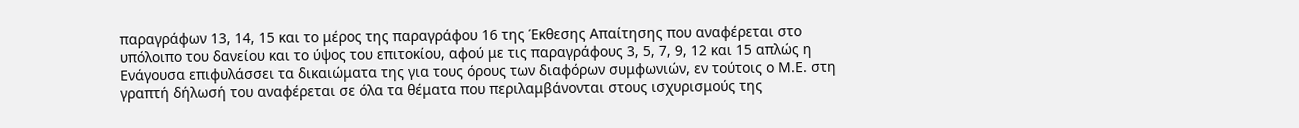παραγράφων 13, 14, 15 και το μέρος της παραγράφου 16 της Έκθεσης Απαίτησης που αναφέρεται στο υπόλοιπο του δανείου και το ύψος του επιτοκίου, αφού με τις παραγράφους 3, 5, 7, 9, 12 και 15 απλώς η Ενάγουσα επιφυλάσσει τα δικαιώματα της για τους όρους των διαφόρων συμφωνιών, εν τούτοις ο Μ.Ε. στη γραπτή δήλωσή του αναφέρεται σε όλα τα θέματα που περιλαμβάνονται στους ισχυρισμούς της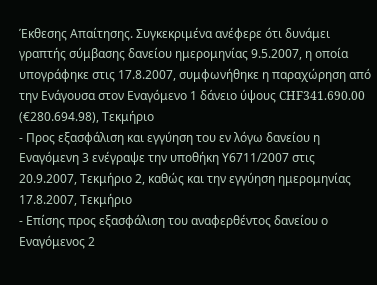Έκθεσης Απαίτησης. Συγκεκριμένα ανέφερε ότι δυνάμει γραπτής σύμβασης δανείου ημερομηνίας 9.5.2007, η οποία υπογράφηκε στις 17.8.2007, συμφωνήθηκε η παραχώρηση από την Ενάγουσα στον Εναγόμενο 1 δάνειο ύψους CHF341.690.00 (€280.694.98), Τεκμήριο
- Προς εξασφάλιση και εγγύηση του εν λόγω δανείου η Εναγόμενη 3 ενέγραψε την υποθήκη Υ6711/2007 στις 20.9.2007, Τεκμήριο 2, καθώς και την εγγύηση ημερομηνίας 17.8.2007, Τεκμήριο
- Επίσης προς εξασφάλιση του αναφερθέντος δανείου ο Εναγόμενος 2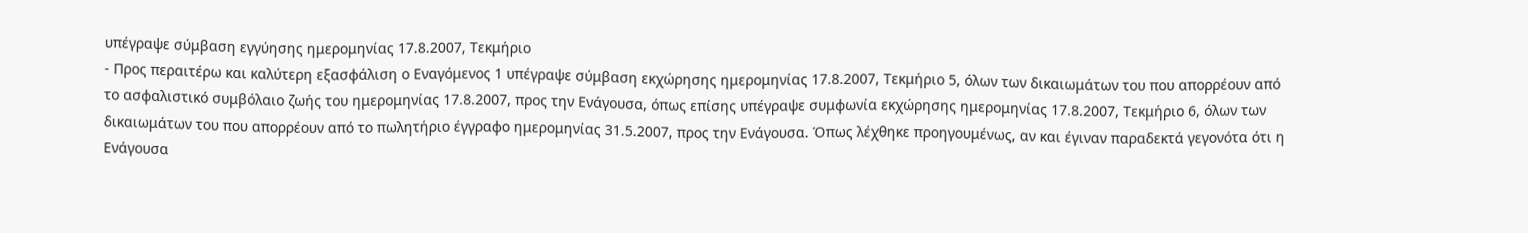υπέγραψε σύμβαση εγγύησης ημερομηνίας 17.8.2007, Τεκμήριο
- Προς περαιτέρω και καλύτερη εξασφάλιση ο Εναγόμενος 1 υπέγραψε σύμβαση εκχώρησης ημερομηνίας 17.8.2007, Τεκμήριο 5, όλων των δικαιωμάτων του που απορρέουν από το ασφαλιστικό συμβόλαιο ζωής του ημερομηνίας 17.8.2007, προς την Ενάγουσα, όπως επίσης υπέγραψε συμφωνία εκχώρησης ημερομηνίας 17.8.2007, Τεκμήριο 6, όλων των δικαιωμάτων του που απορρέουν από το πωλητήριο έγγραφο ημερομηνίας 31.5.2007, προς την Ενάγουσα. Όπως λέχθηκε προηγουμένως, αν και έγιναν παραδεκτά γεγονότα ότι η Ενάγουσα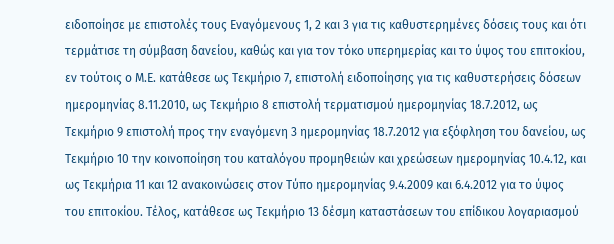ειδοποίησε με επιστολές τους Εναγόμενους 1, 2 και 3 για τις καθυστερημένες δόσεις τους και ότι τερμάτισε τη σύμβαση δανείου, καθώς και για τον τόκο υπερημερίας και το ύψος του επιτοκίου, εν τούτοις ο Μ.Ε. κατάθεσε ως Τεκμήριο 7, επιστολή ειδοποίησης για τις καθυστερήσεις δόσεων ημερομηνίας 8.11.2010, ως Τεκμήριο 8 επιστολή τερματισμού ημερομηνίας 18.7.2012, ως Τεκμήριο 9 επιστολή προς την εναγόμενη 3 ημερομηνίας 18.7.2012 για εξόφληση του δανείου, ως Τεκμήριο 10 την κοινοποίηση του καταλόγου προμηθειών και χρεώσεων ημερομηνίας 10.4.12, και ως Τεκμήρια 11 και 12 ανακοινώσεις στον Τύπο ημερομηνίας 9.4.2009 και 6.4.2012 για το ύψος του επιτοκίου. Τέλος, κατάθεσε ως Τεκμήριο 13 δέσμη καταστάσεων του επίδικου λογαριασμού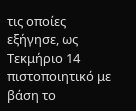τις οποίες εξήγησε, ως Τεκμήριο 14 πιστοποιητικό με βάση το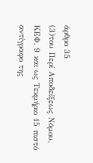άρθρο 35
(3)του Περί Αποδείξεως Νόμου, ΚΕΦ. 9 και ως Τεκμήριο 15 πιστό αντίγραφο της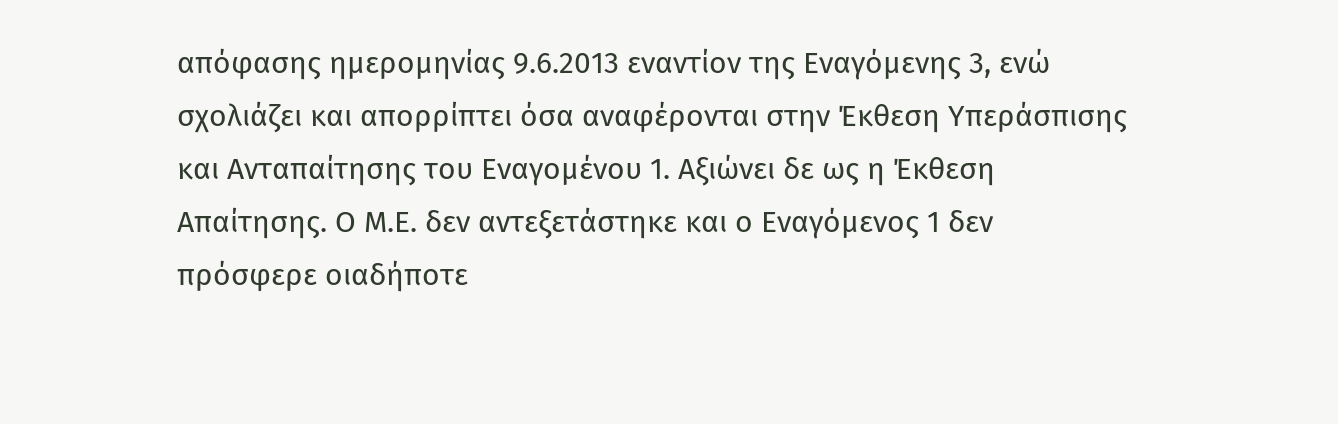απόφασης ημερομηνίας 9.6.2013 εναντίον της Εναγόμενης 3, ενώ σχολιάζει και απορρίπτει όσα αναφέρονται στην Έκθεση Υπεράσπισης και Ανταπαίτησης του Εναγομένου 1. Αξιώνει δε ως η Έκθεση Απαίτησης. Ο Μ.Ε. δεν αντεξετάστηκε και ο Εναγόμενος 1 δεν πρόσφερε οιαδήποτε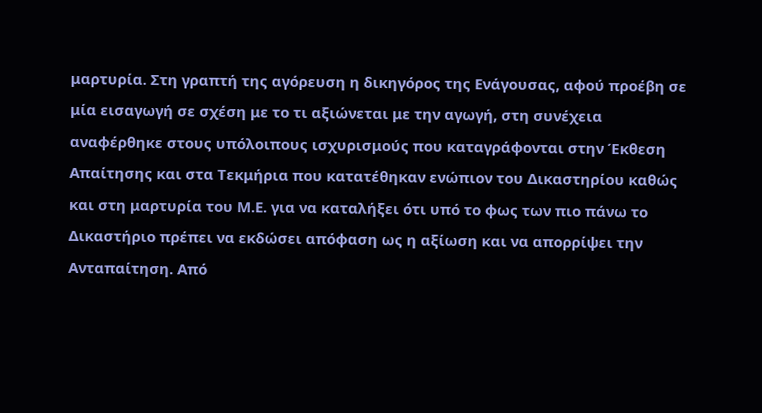μαρτυρία. Στη γραπτή της αγόρευση η δικηγόρος της Ενάγουσας, αφού προέβη σε μία εισαγωγή σε σχέση με το τι αξιώνεται με την αγωγή, στη συνέχεια αναφέρθηκε στους υπόλοιπους ισχυρισμούς που καταγράφονται στην Έκθεση Απαίτησης και στα Τεκμήρια που κατατέθηκαν ενώπιον του Δικαστηρίου καθώς και στη μαρτυρία του Μ.Ε. για να καταλήξει ότι υπό το φως των πιο πάνω το Δικαστήριο πρέπει να εκδώσει απόφαση ως η αξίωση και να απορρίψει την Ανταπαίτηση. Από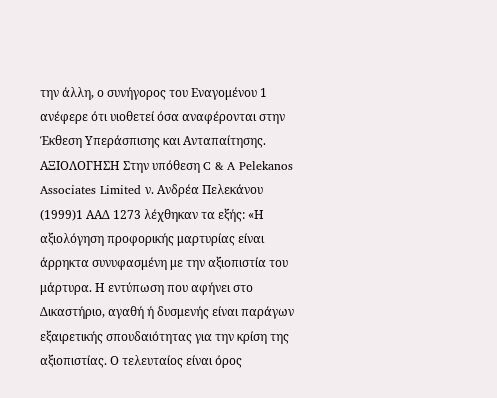την άλλη, ο συνήγορος του Εναγομένου 1 ανέφερε ότι υιοθετεί όσα αναφέρονται στην Έκθεση Υπεράσπισης και Ανταπαίτησης. ΑΞΙΟΛΟΓΗΣΗ Στην υπόθεση C & A Pelekanos Associates Limited ν. Ανδρέα Πελεκάνου
(1999)1 ΑΑΔ 1273 λέχθηκαν τα εξής: «Η αξιολόγηση προφορικής μαρτυρίας είναι άρρηκτα συνυφασμένη με την αξιοπιστία του μάρτυρα. Η εντύπωση που αφήνει στο Δικαστήριο, αγαθή ή δυσμενής είναι παράγων εξαιρετικής σπουδαιότητας για την κρίση της αξιοπιστίας. Ο τελευταίος είναι όρος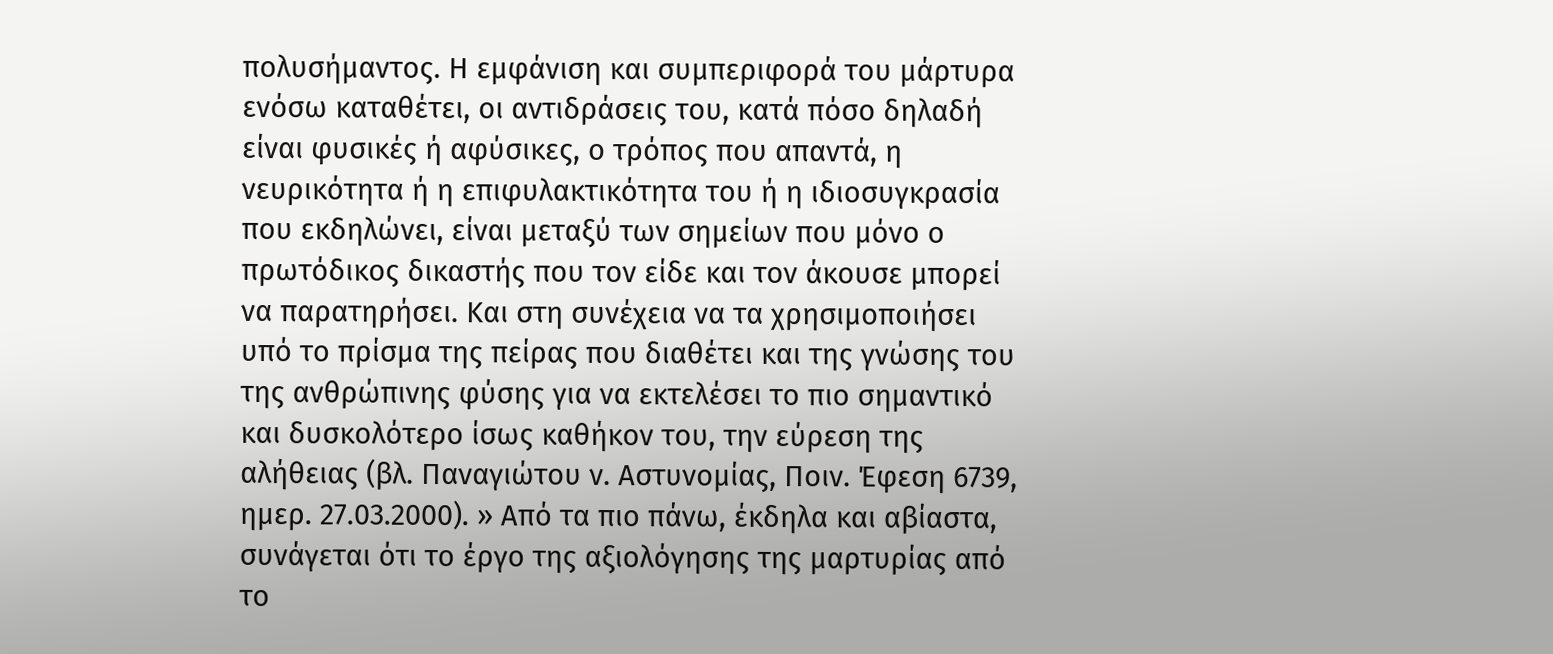πολυσήμαντος. Η εμφάνιση και συμπεριφορά του μάρτυρα ενόσω καταθέτει, οι αντιδράσεις του, κατά πόσο δηλαδή είναι φυσικές ή αφύσικες, ο τρόπος που απαντά, η νευρικότητα ή η επιφυλακτικότητα του ή η ιδιοσυγκρασία που εκδηλώνει, είναι μεταξύ των σημείων που μόνο ο πρωτόδικος δικαστής που τον είδε και τον άκουσε μπορεί να παρατηρήσει. Και στη συνέχεια να τα χρησιμοποιήσει υπό το πρίσμα της πείρας που διαθέτει και της γνώσης του της ανθρώπινης φύσης για να εκτελέσει το πιο σημαντικό και δυσκολότερο ίσως καθήκον του, την εύρεση της αλήθειας (βλ. Παναγιώτου ν. Αστυνομίας, Ποιν. Έφεση 6739, ημερ. 27.03.2000). » Από τα πιο πάνω, έκδηλα και αβίαστα, συνάγεται ότι το έργο της αξιολόγησης της μαρτυρίας από το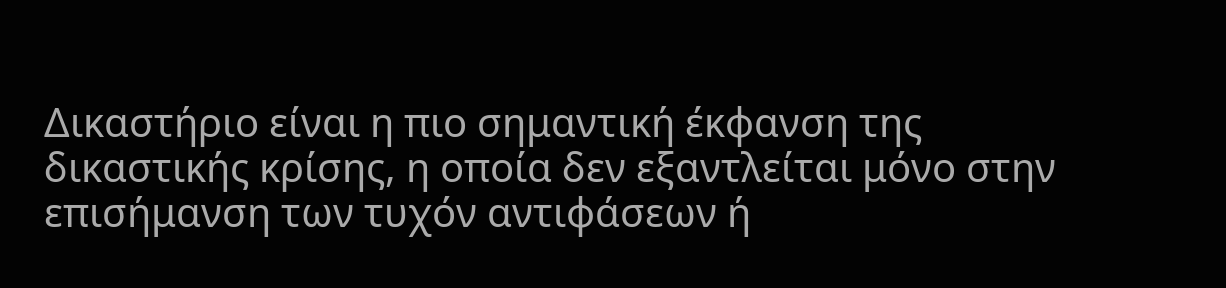Δικαστήριο είναι η πιο σημαντική έκφανση της δικαστικής κρίσης, η οποία δεν εξαντλείται μόνο στην επισήμανση των τυχόν αντιφάσεων ή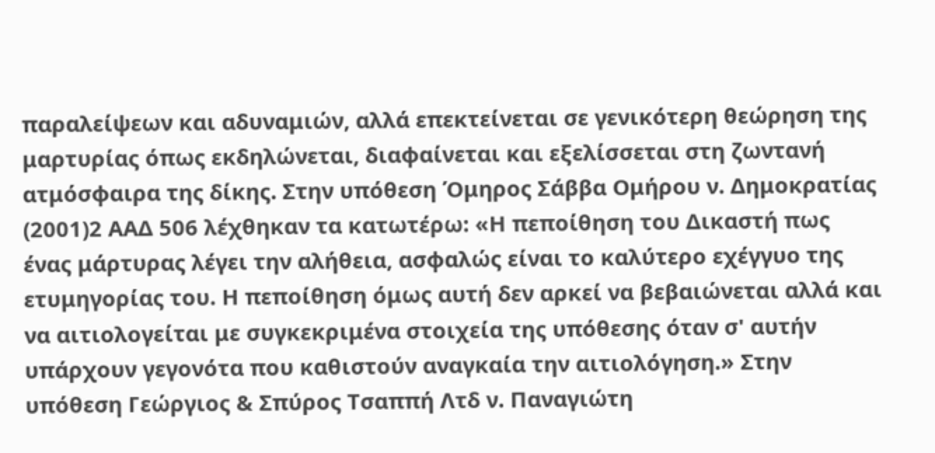παραλείψεων και αδυναμιών, αλλά επεκτείνεται σε γενικότερη θεώρηση της μαρτυρίας όπως εκδηλώνεται, διαφαίνεται και εξελίσσεται στη ζωντανή ατμόσφαιρα της δίκης. Στην υπόθεση Όμηρος Σάββα Ομήρου ν. Δημοκρατίας
(2001)2 ΑΑΔ 506 λέχθηκαν τα κατωτέρω: «Η πεποίθηση του Δικαστή πως ένας μάρτυρας λέγει την αλήθεια, ασφαλώς είναι το καλύτερο εχέγγυο της ετυμηγορίας του. Η πεποίθηση όμως αυτή δεν αρκεί να βεβαιώνεται αλλά και να αιτιολογείται με συγκεκριμένα στοιχεία της υπόθεσης όταν σ' αυτήν υπάρχουν γεγονότα που καθιστούν αναγκαία την αιτιολόγηση.» Στην υπόθεση Γεώργιος & Σπύρος Τσαππή Λτδ ν. Παναγιώτη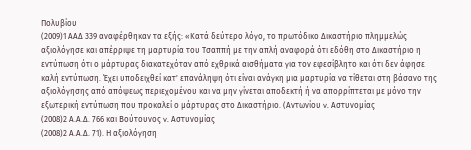Πολυβίου
(2009)1 ΑΑΔ 339 αναφέρθηκαν τα εξής: «Κατά δεύτερο λόγο, το πρωτόδικο Δικαστήριο πλημμελώς αξιολόγησε και απέρριψε τη μαρτυρία του Τσαππή με την απλή αναφορά ότι εδόθη στο Δικαστήριο η εντύπωση ότι ο μάρτυρας διακατεχόταν από εχθρικά αισθήματα για τον εφεσίβλητο και ότι δεν άφησε καλή εντύπωση. Έχει υποδειχθεί κατ' επανάληψη ότι είναι ανάγκη μια μαρτυρία να τίθεται στη βάσανο της αξιολόγησης από απόψεως περιεχομένου και να μην γίνεται αποδεκτή ή να απορρίπτεται με μόνο την εξωτερική εντύπωση που προκαλεί ο μάρτυρας στο Δικαστήριο. (Αντωνίου v. Αστυνομίας
(2008)2 Α.Α.Δ. 766 και Βούτουνος v. Αστυνομίας
(2008)2 Α.Α.Δ. 71). Η αξιολόγηση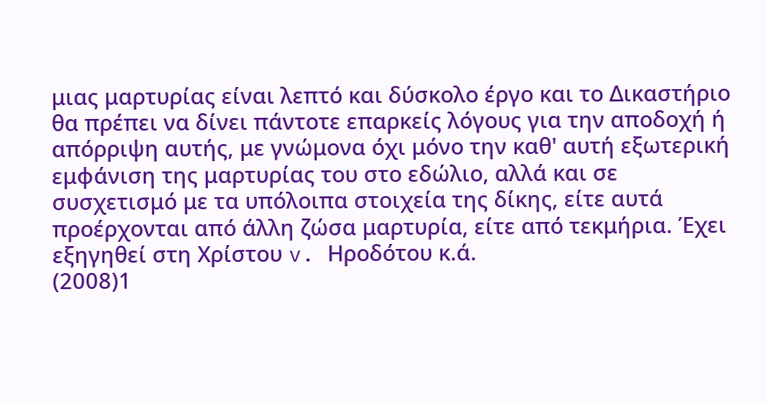μιας μαρτυρίας είναι λεπτό και δύσκολο έργο και το Δικαστήριο θα πρέπει να δίνει πάντοτε επαρκείς λόγους για την αποδοχή ή απόρριψη αυτής, με γνώμονα όχι μόνο την καθ' αυτή εξωτερική εμφάνιση της μαρτυρίας του στο εδώλιο, αλλά και σε συσχετισμό με τα υπόλοιπα στοιχεία της δίκης, είτε αυτά προέρχονται από άλλη ζώσα μαρτυρία, είτε από τεκμήρια. Έχει εξηγηθεί στη Χρίστου v. Ηροδότου κ.ά.
(2008)1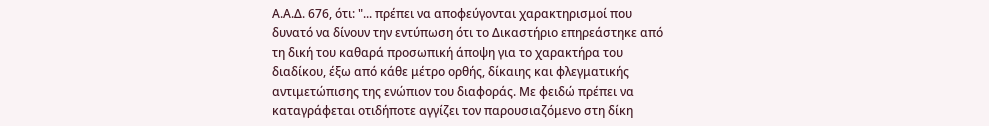Α.Α.Δ. 676, ότι: "... πρέπει να αποφεύγονται χαρακτηρισμοί που δυνατό να δίνουν την εντύπωση ότι το Δικαστήριο επηρεάστηκε από τη δική του καθαρά προσωπική άποψη για το χαρακτήρα του διαδίκου, έξω από κάθε μέτρο ορθής, δίκαιης και φλεγματικής αντιμετώπισης της ενώπιον του διαφοράς. Με φειδώ πρέπει να καταγράφεται οτιδήποτε αγγίζει τον παρουσιαζόμενο στη δίκη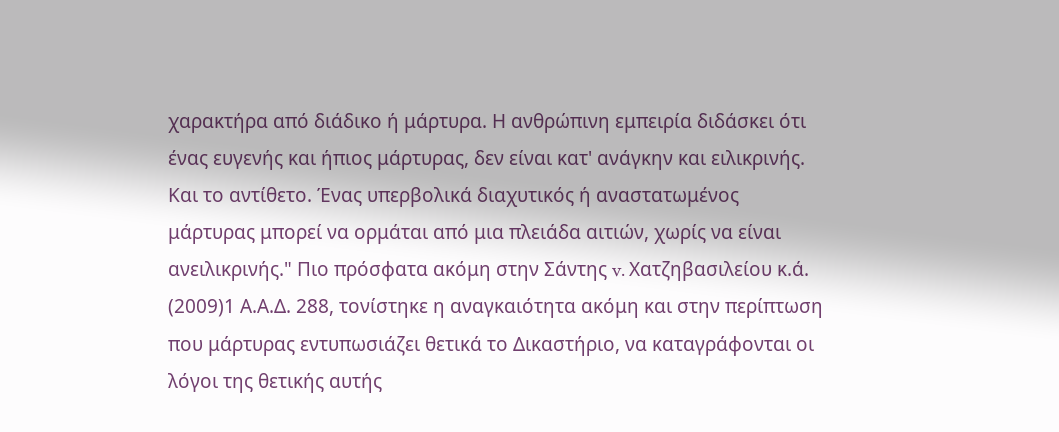χαρακτήρα από διάδικο ή μάρτυρα. Η ανθρώπινη εμπειρία διδάσκει ότι ένας ευγενής και ήπιος μάρτυρας, δεν είναι κατ' ανάγκην και ειλικρινής. Και το αντίθετο. Ένας υπερβολικά διαχυτικός ή αναστατωμένος μάρτυρας μπορεί να ορμάται από μια πλειάδα αιτιών, χωρίς να είναι ανειλικρινής." Πιο πρόσφατα ακόμη στην Σάντης v. Χατζηβασιλείου κ.ά.
(2009)1 Α.Α.Δ. 288, τονίστηκε η αναγκαιότητα ακόμη και στην περίπτωση που μάρτυρας εντυπωσιάζει θετικά το Δικαστήριο, να καταγράφονται οι λόγοι της θετικής αυτής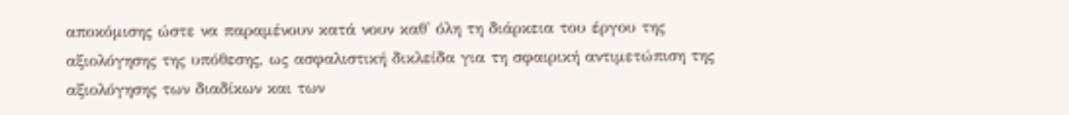αποκόμισης ώστε να παραμένουν κατά νουν καθ' όλη τη διάρκεια του έργου της αξιολόγησης της υπόθεσης, ως ασφαλιστική δικλείδα για τη σφαιρική αντιμετώπιση της αξιολόγησης των διαδίκων και των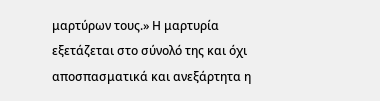μαρτύρων τους.» Η μαρτυρία εξετάζεται στο σύνολό της και όχι αποσπασματικά και ανεξάρτητα η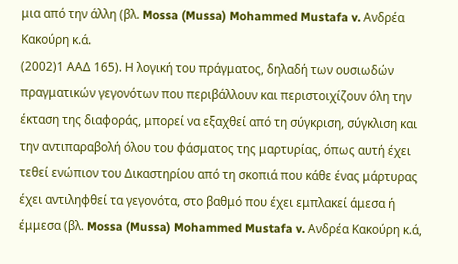μια από την άλλη (βλ. Mossa (Mussa) Mohammed Mustafa v. Ανδρέα Κακούρη κ.ά.
(2002)1 ΑΑΔ 165). Η λογική του πράγματος, δηλαδή των ουσιωδών πραγματικών γεγονότων που περιβάλλουν και περιστοιχίζουν όλη την έκταση της διαφοράς, μπορεί να εξαχθεί από τη σύγκριση, σύγκλιση και την αντιπαραβολή όλου του φάσματος της μαρτυρίας, όπως αυτή έχει τεθεί ενώπιον του Δικαστηρίου από τη σκοπιά που κάθε ένας μάρτυρας έχει αντιληφθεί τα γεγονότα, στο βαθμό που έχει εμπλακεί άμεσα ή έμμεσα (βλ. Mossa (Mussa) Mohammed Mustafa v. Ανδρέα Κακούρη κ.ά,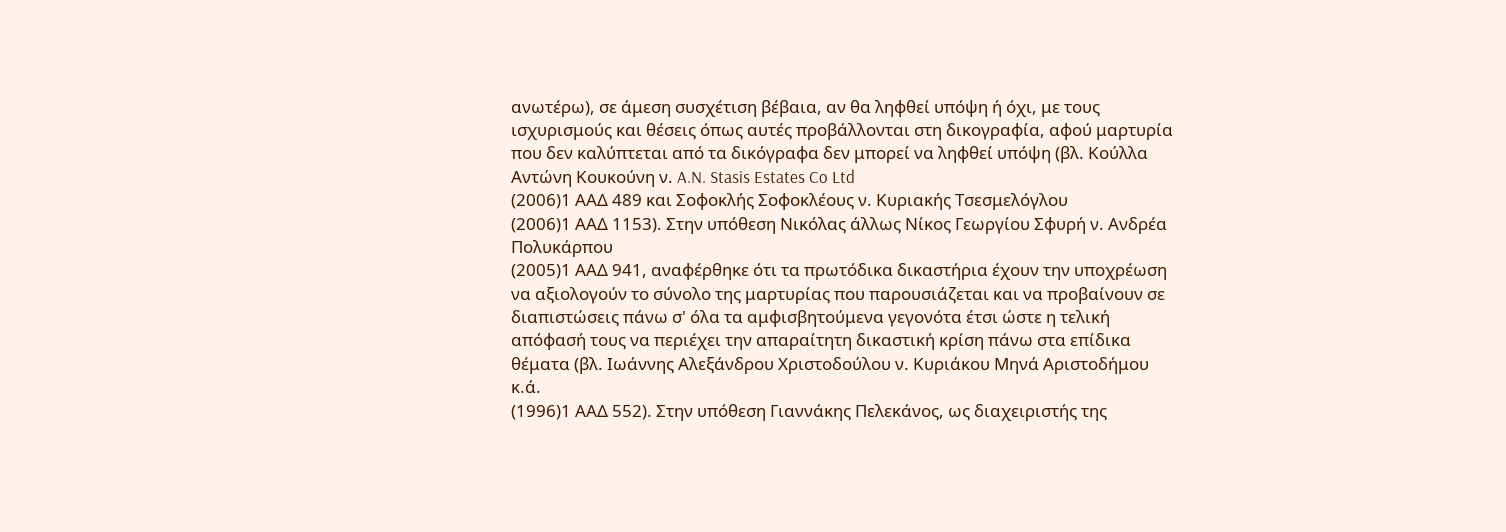ανωτέρω), σε άμεση συσχέτιση βέβαια, αν θα ληφθεί υπόψη ή όχι, με τους ισχυρισμούς και θέσεις όπως αυτές προβάλλονται στη δικογραφία, αφού μαρτυρία που δεν καλύπτεται από τα δικόγραφα δεν μπορεί να ληφθεί υπόψη (βλ. Κούλλα Αντώνη Κουκούνη ν. A.N. Stasis Estates Co Ltd
(2006)1 ΑΑΔ 489 και Σοφοκλής Σοφοκλέους ν. Κυριακής Τσεσμελόγλου
(2006)1 ΑΑΔ 1153). Στην υπόθεση Νικόλας άλλως Νίκος Γεωργίου Σφυρή ν. Ανδρέα Πολυκάρπου
(2005)1 ΑΑΔ 941, αναφέρθηκε ότι τα πρωτόδικα δικαστήρια έχουν την υποχρέωση να αξιολογούν το σύνολο της μαρτυρίας που παρουσιάζεται και να προβαίνουν σε διαπιστώσεις πάνω σ' όλα τα αμφισβητούμενα γεγονότα έτσι ώστε η τελική απόφασή τους να περιέχει την απαραίτητη δικαστική κρίση πάνω στα επίδικα θέματα (βλ. Ιωάννης Αλεξάνδρου Χριστοδούλου ν. Κυριάκου Μηνά Αριστοδήμου κ.ά.
(1996)1 ΑΑΔ 552). Στην υπόθεση Γιαννάκης Πελεκάνος, ως διαχειριστής της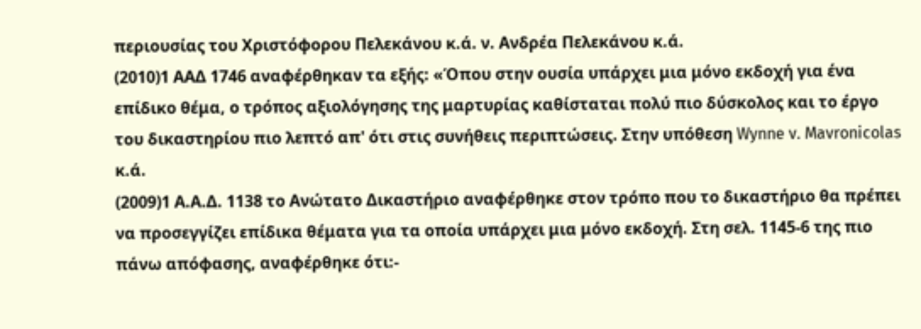περιουσίας του Χριστόφορου Πελεκάνου κ.ά. ν. Ανδρέα Πελεκάνου κ.ά.
(2010)1 ΑΑΔ 1746 αναφέρθηκαν τα εξής: «Όπου στην ουσία υπάρχει μια μόνο εκδοχή για ένα επίδικο θέμα, ο τρόπος αξιολόγησης της μαρτυρίας καθίσταται πολύ πιο δύσκολος και το έργο του δικαστηρίου πιο λεπτό απ' ότι στις συνήθεις περιπτώσεις. Στην υπόθεση Wynne v. Mavronicolas κ.ά.
(2009)1 Α.Α.Δ. 1138 το Ανώτατο Δικαστήριο αναφέρθηκε στον τρόπο που το δικαστήριο θα πρέπει να προσεγγίζει επίδικα θέματα για τα οποία υπάρχει μια μόνο εκδοχή. Στη σελ. 1145-6 της πιο πάνω απόφασης, αναφέρθηκε ότι:-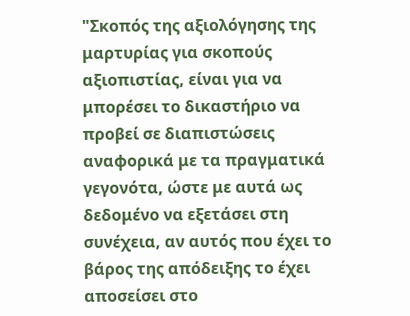"Σκοπός της αξιολόγησης της μαρτυρίας για σκοπούς αξιοπιστίας, είναι για να μπορέσει το δικαστήριο να προβεί σε διαπιστώσεις αναφορικά με τα πραγματικά γεγονότα, ώστε με αυτά ως δεδομένο να εξετάσει στη συνέχεια, αν αυτός που έχει το βάρος της απόδειξης το έχει αποσείσει στο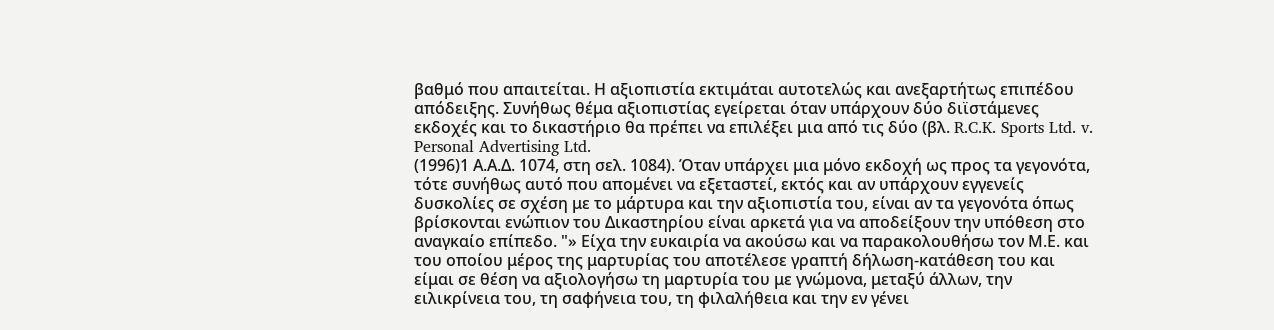βαθμό που απαιτείται. Η αξιοπιστία εκτιμάται αυτοτελώς και ανεξαρτήτως επιπέδου απόδειξης. Συνήθως θέμα αξιοπιστίας εγείρεται όταν υπάρχουν δύο διϊστάμενες εκδοχές και το δικαστήριο θα πρέπει να επιλέξει μια από τις δύο (βλ. R.C.K. Sports Ltd. v. Personal Advertising Ltd.
(1996)1 Α.Α.Δ. 1074, στη σελ. 1084). Όταν υπάρχει μια μόνο εκδοχή ως προς τα γεγονότα, τότε συνήθως αυτό που απομένει να εξεταστεί, εκτός και αν υπάρχουν εγγενείς δυσκολίες σε σχέση με το μάρτυρα και την αξιοπιστία του, είναι αν τα γεγονότα όπως βρίσκονται ενώπιον του Δικαστηρίου είναι αρκετά για να αποδείξουν την υπόθεση στο αναγκαίο επίπεδο. "» Είχα την ευκαιρία να ακούσω και να παρακολουθήσω τον Μ.Ε. και του οποίου μέρος της μαρτυρίας του αποτέλεσε γραπτή δήλωση-κατάθεση του και είμαι σε θέση να αξιολογήσω τη μαρτυρία του με γνώμονα, μεταξύ άλλων, την ειλικρίνεια του, τη σαφήνεια του, τη φιλαλήθεια και την εν γένει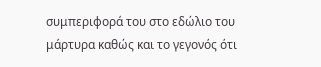συμπεριφορά του στο εδώλιο του μάρτυρα καθώς και το γεγονός ότι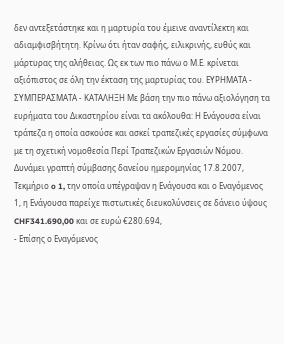δεν αντεξετάστηκε και η μαρτυρία του έμεινε αναντίλεκτη και αδιαμφισβήτητη. Κρίνω ότι ήταν σαφής, ειλικρινής, ευθύς και μάρτυρας της αλήθειας. Ως εκ των πιο πάνω ο Μ.Ε. κρίνεται αξιόπιστος σε όλη την έκταση της μαρτυρίας του. ΕΥΡΗΜΑΤΑ - ΣΥΜΠΕΡΑΣΜΑΤΑ - ΚΑΤΑΛΗΞΗ Με βάση την πιο πάνω αξιολόγηση τα ευρήματα του Δικαστηρίου είναι τα ακόλουθα: Η Ενάγουσα είναι τράπεζα η οποία ασκούσε και ασκεί τραπεζικές εργασίες σύμφωνα με τη σχετική νομοθεσία Περί Τραπεζικών Εργασιών Νόμου. Δυνάμει γραπτή σύμβασης δανείου ημερομηνίας 17.8.2007, Τεκμήριο o 1, την οποία υπέγραψαν η Ενάγουσα και ο Εναγόμενος 1, η Ενάγουσα παρείχε πιστωτικές διευκολύνσεις σε δάνειο ύψους CHF341.690,00 και σε ευρώ €280.694,
- Επίσης ο Εναγόμενος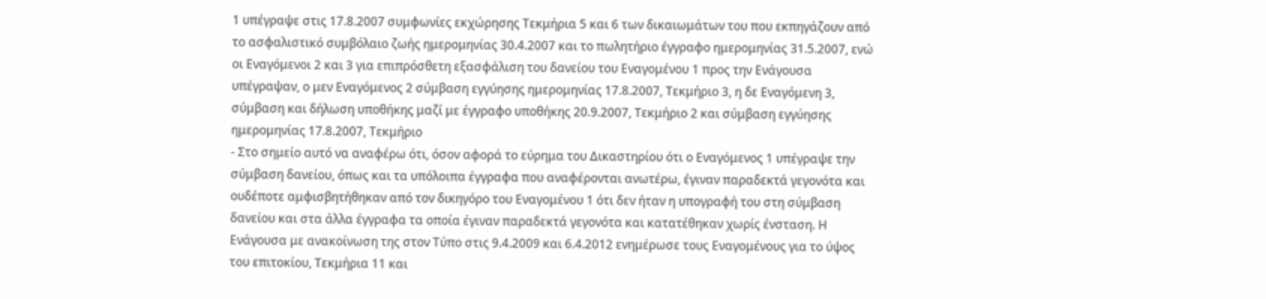1 υπέγραψε στις 17.8.2007 συμφωνίες εκχώρησης Τεκμήρια 5 και 6 των δικαιωμάτων του που εκπηγάζουν από το ασφαλιστικό συμβόλαιο ζωής ημερομηνίας 30.4.2007 και το πωλητήριο έγγραφο ημερομηνίας 31.5.2007, ενώ οι Εναγόμενοι 2 και 3 για επιπρόσθετη εξασφάλιση του δανείου του Εναγομένου 1 προς την Ενάγουσα υπέγραψαν, ο μεν Εναγόμενος 2 σύμβαση εγγύησης ημερομηνίας 17.8.2007, Τεκμήριο 3, η δε Εναγόμενη 3, σύμβαση και δήλωση υποθήκης μαζί με έγγραφο υποθήκης 20.9.2007, Τεκμήριο 2 και σύμβαση εγγύησης ημερομηνίας 17.8.2007, Τεκμήριο
- Στο σημείο αυτό να αναφέρω ότι, όσον αφορά το εύρημα του Δικαστηρίου ότι ο Εναγόμενος 1 υπέγραψε την σύμβαση δανείου, όπως και τα υπόλοιπα έγγραφα που αναφέρονται ανωτέρω, έγιναν παραδεκτά γεγονότα και ουδέποτε αμφισβητήθηκαν από τον δικηγόρο του Εναγομένου 1 ότι δεν ήταν η υπογραφή του στη σύμβαση δανείου και στα άλλα έγγραφα τα οποία έγιναν παραδεκτά γεγονότα και κατατέθηκαν χωρίς ένσταση. Η Ενάγουσα με ανακοίνωση της στον Τύπο στις 9.4.2009 και 6.4.2012 ενημέρωσε τους Εναγομένους για το ύψος του επιτοκίου, Τεκμήρια 11 και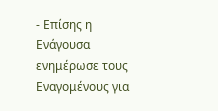- Επίσης η Ενάγουσα ενημέρωσε τους Εναγομένους για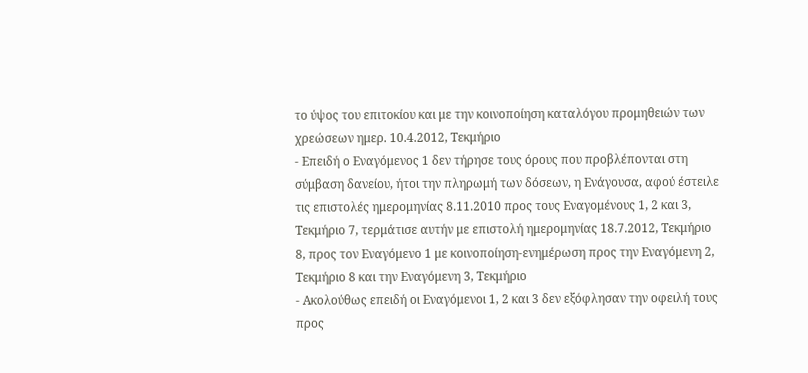το ύψος του επιτοκίου και με την κοινοποίηση καταλόγου προμηθειών των χρεώσεων ημερ. 10.4.2012, Τεκμήριο
- Επειδή ο Εναγόμενος 1 δεν τήρησε τους όρους που προβλέπονται στη σύμβαση δανείου, ήτοι την πληρωμή των δόσεων, η Ενάγουσα, αφού έστειλε τις επιστολές ημερομηνίας 8.11.2010 προς τους Εναγομένους 1, 2 και 3, Τεκμήριο 7, τερμάτισε αυτήν με επιστολή ημερομηνίας 18.7.2012, Τεκμήριο 8, προς τον Εναγόμενο 1 με κοινοποίηση-ενημέρωση προς την Εναγόμενη 2, Τεκμήριο 8 και την Εναγόμενη 3, Τεκμήριο
- Ακολούθως επειδή οι Εναγόμενοι 1, 2 και 3 δεν εξόφλησαν την οφειλή τους προς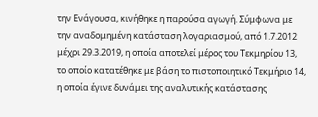την Ενάγουσα, κινήθηκε η παρούσα αγωγή. Σύμφωνα με την αναδομημένη κατάσταση λογαριασμού, από 1.7.2012 μέχρι 29.3.2019, η οποία αποτελεί μέρος του Τεκμηρίου 13, το οποίο κατατέθηκε με βάση το πιστοποιητικό Τεκμήριο 14, η οποία έγινε δυνάμει της αναλυτικής κατάστασης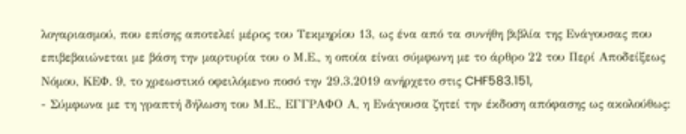λογαριασμού, που επίσης αποτελεί μέρος του Τεκμηρίου 13, ως ένα από τα συνήθη βιβλία της Ενάγουσας που επιβεβαιώνεται με βάση την μαρτυρία του ο Μ.Ε., η οποία είναι σύμφωνη με το άρθρο 22 του Περί Αποδείξεως Νόμου, ΚΕΦ. 9, το χρεωστικό οφειλόμενο ποσό την 29.3.2019 ανήρχετο στις CHF583.151,
- Σύμφωνα με τη γραπτή δήλωση του Μ.Ε., ΕΓΓΡΑΦΟ Α, η Ενάγουσα ζητεί την έκδοση απόφασης ως ακολούθως: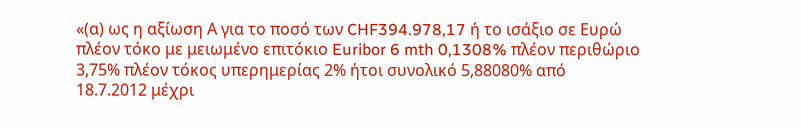«(α) ως η αξίωση Α για το ποσό των CHF394.978,17 ή το ισάξιο σε Ευρώ πλέον τόκο με μειωμένο επιτόκιο Euribor 6 mth 0,1308% πλέον περιθώριο 3,75% πλέον τόκος υπερημερίας 2% ήτοι συνολικό 5,88080% από 18.7.2012 μέχρι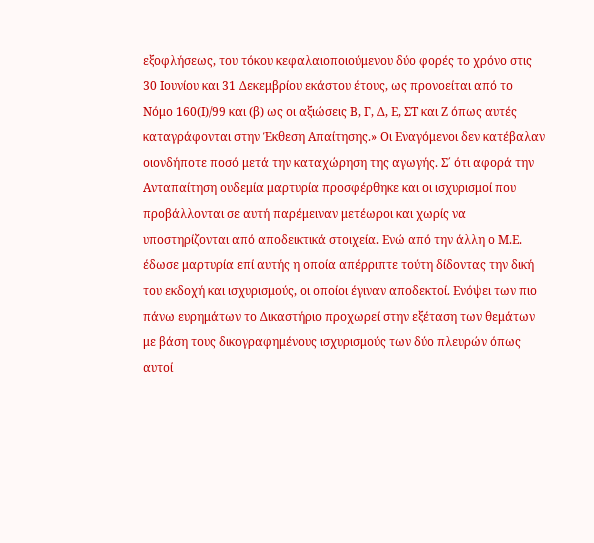εξοφλήσεως, του τόκου κεφαλαιοποιούμενου δύο φορές το χρόνο στις 30 Ιουνίου και 31 Δεκεμβρίου εκάστου έτους, ως προνοείται από το Νόμο 160(Ι)/99 και (β) ως οι αξιώσεις Β, Γ, Δ, Ε, ΣΤ και Ζ όπως αυτές καταγράφονται στην Έκθεση Απαίτησης.» Οι Εναγόμενοι δεν κατέβαλαν οιονδήποτε ποσό μετά την καταχώρηση της αγωγής. Σ΄ ότι αφορά την Ανταπαίτηση ουδεμία μαρτυρία προσφέρθηκε και οι ισχυρισμοί που προβάλλονται σε αυτή παρέμειναν μετέωροι και χωρίς να υποστηρίζονται από αποδεικτικά στοιχεία. Ενώ από την άλλη ο Μ.Ε. έδωσε μαρτυρία επί αυτής η οποία απέρριπτε τούτη δίδοντας την δική του εκδοχή και ισχυρισμούς, οι οποίοι έγιναν αποδεκτοί. Ενόψει των πιο πάνω ευρημάτων το Δικαστήριο προχωρεί στην εξέταση των θεμάτων με βάση τους δικογραφημένους ισχυρισμούς των δύο πλευρών όπως αυτοί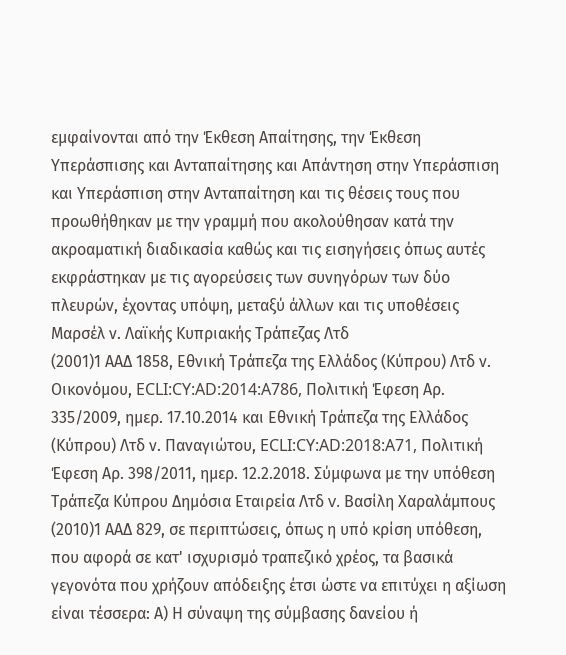εμφαίνονται από την Έκθεση Απαίτησης, την Έκθεση Υπεράσπισης και Ανταπαίτησης και Απάντηση στην Υπεράσπιση και Υπεράσπιση στην Ανταπαίτηση και τις θέσεις τους που προωθήθηκαν με την γραμμή που ακολούθησαν κατά την ακροαματική διαδικασία καθώς και τις εισηγήσεις όπως αυτές εκφράστηκαν με τις αγορεύσεις των συνηγόρων των δύο πλευρών, έχοντας υπόψη, μεταξύ άλλων και τις υποθέσεις Μαρσέλ ν. Λαϊκής Κυπριακής Τράπεζας Λτδ
(2001)1 ΑΑΔ 1858, Εθνική Τράπεζα της Ελλάδος (Κύπρου) Λτδ ν. Οικονόμου, ECLI:CY:AD:2014:A786, Πολιτική Έφεση Αρ. 335/2009, ημερ. 17.10.2014 και Εθνική Τράπεζα της Ελλάδος (Κύπρου) Λτδ ν. Παναγιώτου, ECLI:CY:AD:2018:A71, Πολιτική Έφεση Αρ. 398/2011, ημερ. 12.2.2018. Σύμφωνα με την υπόθεση Τράπεζα Κύπρου Δημόσια Εταιρεία Λτδ v. Βασίλη Χαραλάμπους
(2010)1 ΑΑΔ 829, σε περιπτώσεις, όπως η υπό κρίση υπόθεση, που αφορά σε κατ' ισχυρισμό τραπεζικό χρέος, τα βασικά γεγονότα που χρήζουν απόδειξης έτσι ώστε να επιτύχει η αξίωση είναι τέσσερα: Α) Η σύναψη της σύμβασης δανείου ή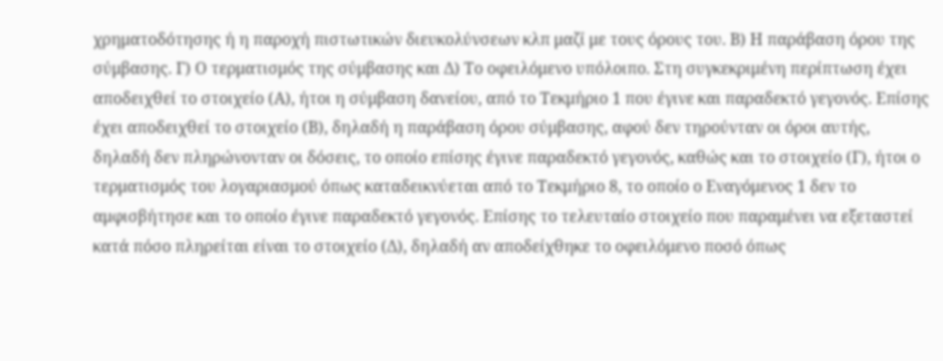χρηματοδότησης ή η παροχή πιστωτικών διευκολύνσεων κλπ μαζί με τους όρους του. Β) Η παράβαση όρου της σύμβασης. Γ) Ο τερματισμός της σύμβασης και Δ) Το οφειλόμενο υπόλοιπο. Στη συγκεκριμένη περίπτωση έχει αποδειχθεί το στοιχείο (Α), ήτοι η σύμβαση δανείου, από το Τεκμήριο 1 που έγινε και παραδεκτό γεγονός. Επίσης έχει αποδειχθεί το στοιχείο (Β), δηλαδή η παράβαση όρου σύμβασης, αφού δεν τηρούνταν οι όροι αυτής, δηλαδή δεν πληρώνονταν οι δόσεις, το οποίο επίσης έγινε παραδεκτό γεγονός, καθώς και το στοιχείο (Γ), ήτοι ο τερματισμός του λογαριασμού όπως καταδεικνύεται από το Τεκμήριο 8, το οποίο ο Εναγόμενος 1 δεν το αμφισβήτησε και το οποίο έγινε παραδεκτό γεγονός. Επίσης το τελευταίο στοιχείο που παραμένει να εξεταστεί κατά πόσο πληρείται είναι το στοιχείο (Δ), δηλαδή αν αποδείχθηκε το οφειλόμενο ποσό όπως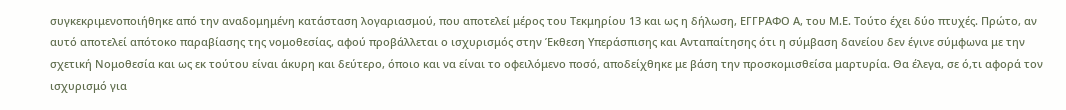συγκεκριμενοποιήθηκε από την αναδομημένη κατάσταση λογαριασμού, που αποτελεί μέρος του Τεκμηρίου 13 και ως η δήλωση, ΕΓΓΡΑΦΟ Α, του Μ.Ε. Τούτο έχει δύο πτυχές. Πρώτο, αν αυτό αποτελεί απότοκο παραβίασης της νομοθεσίας, αφού προβάλλεται ο ισχυρισμός στην Έκθεση Υπεράσπισης και Ανταπαίτησης ότι η σύμβαση δανείου δεν έγινε σύμφωνα με την σχετική Νομοθεσία και ως εκ τούτου είναι άκυρη και δεύτερο, όποιο και να είναι το οφειλόμενο ποσό, αποδείχθηκε με βάση την προσκομισθείσα μαρτυρία. Θα έλεγα, σε ό,τι αφορά τον ισχυρισμό για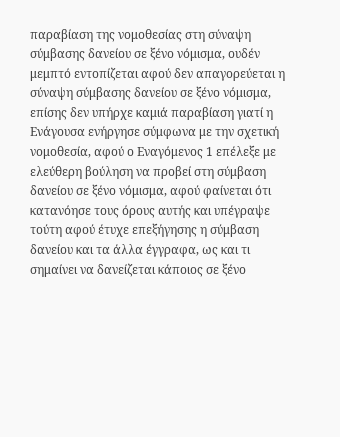παραβίαση της νομοθεσίας στη σύναψη σύμβασης δανείου σε ξένο νόμισμα, ουδέν μεμπτό εντοπίζεται αφού δεν απαγορεύεται η σύναψη σύμβασης δανείου σε ξένο νόμισμα, επίσης δεν υπήρχε καμιά παραβίαση γιατί η Ενάγουσα ενήργησε σύμφωνα με την σχετική νομοθεσία, αφού ο Εναγόμενος 1 επέλεξε με ελεύθερη βούληση να προβεί στη σύμβαση δανείου σε ξένο νόμισμα, αφού φαίνεται ότι κατανόησε τους όρους αυτής και υπέγραψε τούτη αφού έτυχε επεξήγησης η σύμβαση δανείου και τα άλλα έγγραφα, ως και τι σημαίνει να δανείζεται κάποιος σε ξένο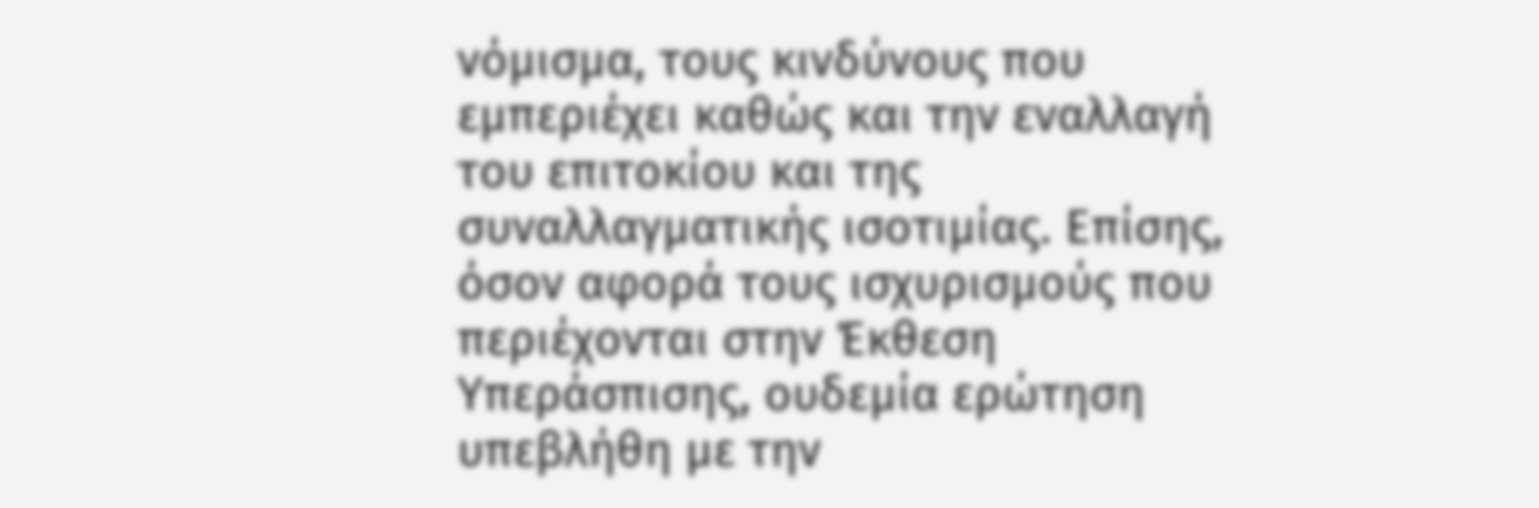νόμισμα, τους κινδύνους που εμπεριέχει καθώς και την εναλλαγή του επιτοκίου και της συναλλαγματικής ισοτιμίας. Επίσης, όσον αφορά τους ισχυρισμούς που περιέχονται στην Έκθεση Υπεράσπισης, ουδεμία ερώτηση υπεβλήθη με την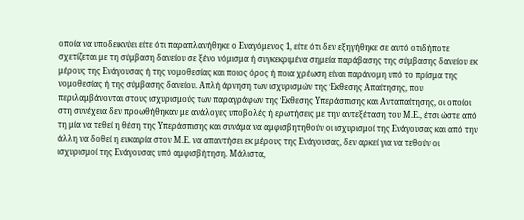οποία να υποδεικνύει είτε ότι παραπλανήθηκε ο Εναγόμενος 1, είτε ότι δεν εξηγήθηκε σε αυτό οτιδήποτε σχετίζεται με τη σύμβαση δανείου σε ξένο νόμισμα ή συγκεκριμένα σημεία παράβασης της σύμβασης δανείου εκ μέρους της Ενάγουσας ή της νομοθεσίας και ποιος όρος ή ποια χρέωση είναι παράνομη υπό το πρίσμα της νομοθεσίας ή της σύμβασης δανείου. Απλή άρνηση των ισχυρισμών της Έκθεσης Απαίτησης, που περιλαμβάνονται στους ισχυρισμούς των παραγράφων της Έκθεσης Υπεράσπισης και Ανταπαίτησης, οι οποίοι στη συνέχεια δεν προωθήθηκαν με ανάλογες υποβολές ή ερωτήσεις με την αντεξέταση του Μ.Ε., έτσι ώστε από τη μία να τεθεί η θέση της Υπεράσπισης και συνάμα να αμφισβητηθούν οι ισχυρισμοί της Ενάγουσας και από την άλλη να δοθεί η ευκαιρία στον Μ.Ε. να απαντήσει εκ μέρους της Ενάγουσας, δεν αρκεί για να τεθούν οι ισχυρισμοί της Ενάγουσας υπό αμφισβήτηση. Μάλιστα,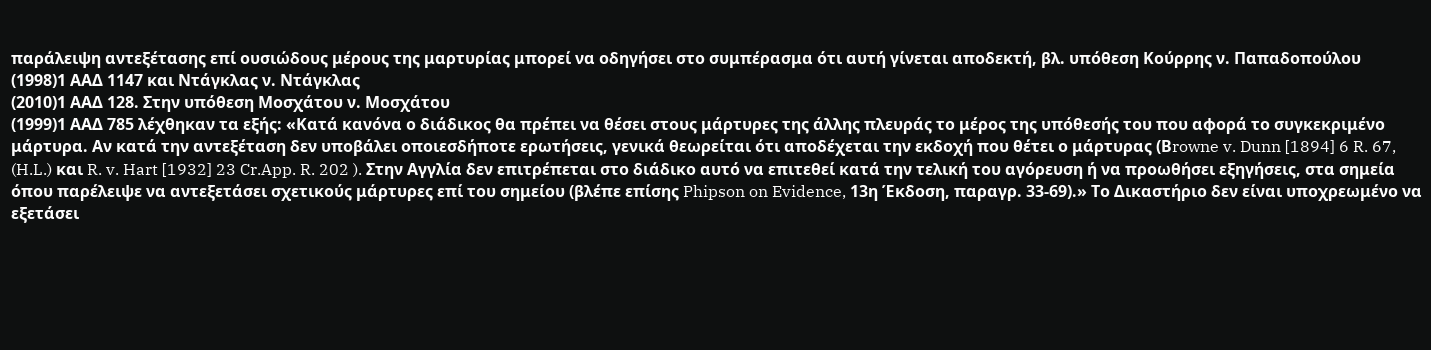παράλειψη αντεξέτασης επί ουσιώδους μέρους της μαρτυρίας μπορεί να οδηγήσει στο συμπέρασμα ότι αυτή γίνεται αποδεκτή, βλ. υπόθεση Κούρρης ν. Παπαδοπούλου
(1998)1 ΑΑΔ 1147 και Ντάγκλας ν. Ντάγκλας
(2010)1 ΑΑΔ 128. Στην υπόθεση Μοσχάτου ν. Μοσχάτου
(1999)1 ΑΑΔ 785 λέχθηκαν τα εξής: «Κατά κανόνα ο διάδικος θα πρέπει να θέσει στους μάρτυρες της άλλης πλευράς το μέρος της υπόθεσής του που αφορά το συγκεκριμένο μάρτυρα. Αν κατά την αντεξέταση δεν υποβάλει οποιεσδήποτε ερωτήσεις, γενικά θεωρείται ότι αποδέχεται την εκδοχή που θέτει ο μάρτυρας (Βrowne v. Dunn [1894] 6 R. 67, (H.L.) και R. v. Hart [1932] 23 Cr.App. R. 202 ). Στην Αγγλία δεν επιτρέπεται στο διάδικο αυτό να επιτεθεί κατά την τελική του αγόρευση ή να προωθήσει εξηγήσεις, στα σημεία όπου παρέλειψε να αντεξετάσει σχετικούς μάρτυρες επί του σημείου (βλέπε επίσης Phipson on Evidence, 13η Έκδοση, παραγρ. 33-69).» Το Δικαστήριο δεν είναι υποχρεωμένο να εξετάσει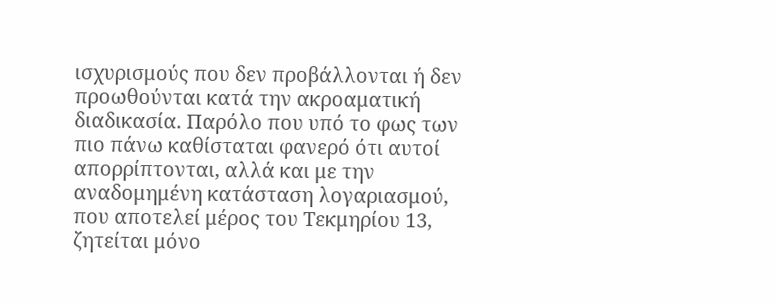ισχυρισμούς που δεν προβάλλονται ή δεν προωθούνται κατά την ακροαματική διαδικασία. Παρόλο που υπό το φως των πιο πάνω καθίσταται φανερό ότι αυτοί απορρίπτονται, αλλά και με την αναδομημένη κατάσταση λογαριασμού, που αποτελεί μέρος του Τεκμηρίου 13, ζητείται μόνο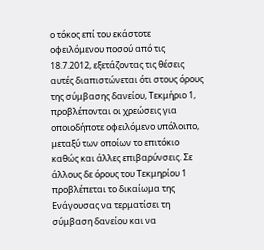ο τόκος επί του εκάστοτε οφειλόμενου ποσού από τις 18.7.2012, εξετάζοντας τις θέσεις αυτές διαπιστώνεται ότι στους όρους της σύμβασης δανείου, Τεκμήριο 1, προβλέπονται οι χρεώσεις για οποιοδήποτε οφειλόμενο υπόλοιπο, μεταξύ των οποίων το επιτόκιο καθώς και άλλες επιβαρύνσεις. Σε άλλους δε όρους του Τεκμηρίου 1 προβλέπεται το δικαίωμα της Ενάγουσας να τερματίσει τη σύμβαση δανείου και να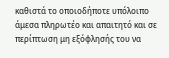καθιστά το οποιοδήποτε υπόλοιπο άμεσα πληρωτέο και απαιτητό και σε περίπτωση μη εξόφλησής του να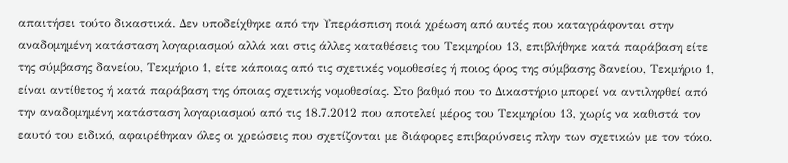απαιτήσει τούτο δικαστικά. Δεν υποδείχθηκε από την Υπεράσπιση ποιά χρέωση από αυτές που καταγράφονται στην αναδομημένη κατάσταση λογαριασμού αλλά και στις άλλες καταθέσεις του Τεκμηρίου 13, επιβλήθηκε κατά παράβαση είτε της σύμβασης δανείου, Τεκμήριο 1, είτε κάποιας από τις σχετικές νομοθεσίες ή ποιος όρος της σύμβασης δανείου, Τεκμήριο 1, είναι αντίθετος ή κατά παράβαση της όποιας σχετικής νομοθεσίας. Στο βαθμό που το Δικαστήριο μπορεί να αντιληφθεί από την αναδομημένη κατάσταση λογαριασμού από τις 18.7.2012 που αποτελεί μέρος του Τεκμηρίου 13, χωρίς να καθιστά τον εαυτό του ειδικό, αφαιρέθηκαν όλες οι χρεώσεις που σχετίζονται με διάφορες επιβαρύνσεις πλην των σχετικών με τον τόκο.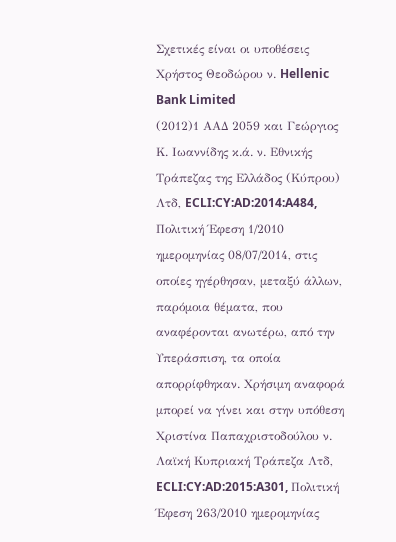Σχετικές είναι οι υποθέσεις Χρήστος Θεοδώρου ν. Hellenic Bank Limited
(2012)1 ΑΑΔ 2059 και Γεώργιος Κ. Ιωαννίδης κ.ά. ν. Εθνικής Τράπεζας της Ελλάδος (Κύπρου) Λτδ, ECLI:CY:AD:2014:A484, Πολιτική Έφεση 1/2010 ημερομηνίας 08/07/2014, στις οποίες ηγέρθησαν, μεταξύ άλλων, παρόμοια θέματα, που αναφέρονται ανωτέρω, από την Υπεράσπιση, τα οποία απορρίφθηκαν. Χρήσιμη αναφορά μπορεί να γίνει και στην υπόθεση Χριστίνα Παπαχριστοδούλου ν. Λαϊκή Κυπριακή Τράπεζα Λτδ, ECLI:CY:AD:2015:A301, Πολιτική Έφεση 263/2010 ημερομηνίας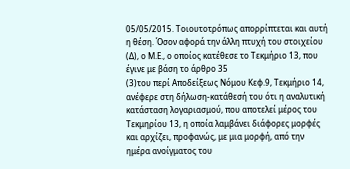05/05/2015. Τοιουτοτρόπως απορρίπτεται και αυτή η θέση. Όσον αφορά την άλλη πτυχή του στοιχείου (Δ), ο Μ.Ε., ο οποίος κατέθεσε το Τεκμήριο 13, που έγινε με βάση το άρθρο 35
(3)του περί Αποδείξεως Νόμου Κεφ.9, Τεκμήριο 14, ανέφερε στη δήλωση-κατάθεσή του ότι η αναλυτική κατάσταση λογαριασμού, που αποτελεί μέρος του Τεκμηρίου 13, η οποία λαμβάνει διάφορες μορφές και αρχίζει, προφανώς, με μια μορφή, από την ημέρα ανοίγματος του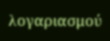λογαριασμού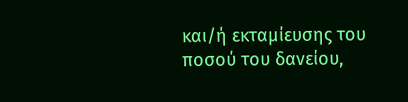και/ή εκταμίευσης του ποσού του δανείου,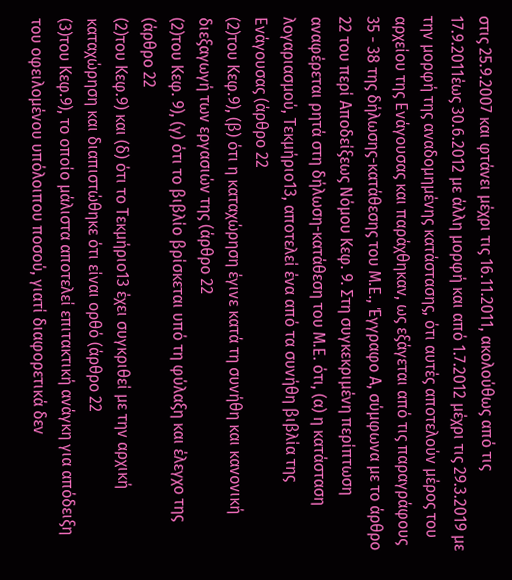στις 25.9.2007 και φτάνει μέχρι τις 16.11.2011, ακολούθως από τις 17.9.2011έως 30.6.2012 με άλλη μορφή και από 1.7.2012 μέχρι τις 29.3.2019 με την μορφή της αναδομημένης κατάστασης, ότι αυτές αποτελούν μέρος του αρχείου της Ενάγουσας και παράχθηκαν, ως εξάγεται από τις παραγράφους 35 - 38 της δήλωσης-κατάθεσης του Μ.Ε., Έγγραφο Α, σύμφωνα με το άρθρο 22 του περί Αποδείξεως Νόμου Κεφ. 9. Στη συγκεκριμένη περίπτωση αναφέρεται ρητά στη δήλωση-κατάθεση του Μ.Ε. ότι, (α) η κατάσταση λογαριασμού, Τεκμήριο13, αποτελεί ένα από τα συνήθη βιβλία της Ενάγουσας (άρθρο 22
(2)του Κεφ.9), (β) ότι η καταχώρηση έγινε κατά τη συνήθη και κανονική διεξαγωγή των εργασιών της (άρθρο 22
(2)του Κεφ. 9), (γ) ότι το βιβλίο βρίσκεται υπό τη φύλαξη και έλεγχο της (άρθρο 22
(2)του Κεφ.9) και (δ) ότι το Τεκμήριο13 έχει συγκριθεί με την αρχική καταχώρηση και διαπιστώθηκε ότι είναι ορθό (άρθρο 22
(3)του Κεφ.9), το οποίο μάλιστα αποτελεί επιτακτική ανάγκη για απόδειξη του οφειλομένου υπόλοιπου ποσού, γιατί διαφορετικά δεν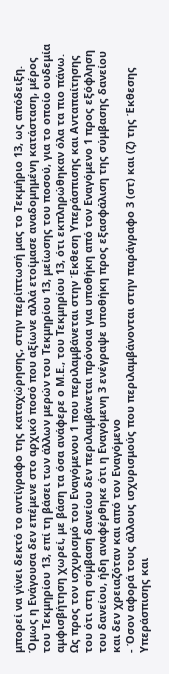μπορεί να γίνει δεκτό το αντίγραφο της καταχώρησης, στην περίπτωσή μας το Τεκμήριο 13, ως απόδειξη. Όμως η Ενάγουσα δεν επέμενε στο αρχικό ποσό που αξίωνε αλλά ετοίμασε αναδομημένη κατάσταση, μέρος του Τεκμηρίου 13, επί τη βάσει των άλλων μερών του Τεκμηρίου 13, μείωσης του ποσού, για το οποίο ουδεμία αμφισβήτηση χωρεί, με βάση τα όσα ανάφερε ο Μ.Ε., του Τεκμηρίου 13, ότι εκπληρώθηκαν όλα τα πιο πάνω. Ως προς τον ισχυρισμό του Εναγόμενου 1 που περιλαμβάνεται στην Έκθεση Υπεράσπισης και Ανταπαίτησης του ότι στη σύμβαση δανείου δεν περιλαμβάνεται πρόνοια για υποθήκη από τον Εναγόμενο 1 προς εξόφληση του δανείου, ήδη αναφέρθηκε ότι η Εναγόμενη 3 ενέγραψε υποθήκη προς εξασφάλιση της σύμβασης δανείου και δεν χρειαζόταν και από τον Εναγόμενο
- Όσον αφορά τους άλλους ισχυρισμούς που περιλαμβάνονται στην παράγραφο 3 (στ) και (ζ) της Έκθεσης Υπεράσπισης και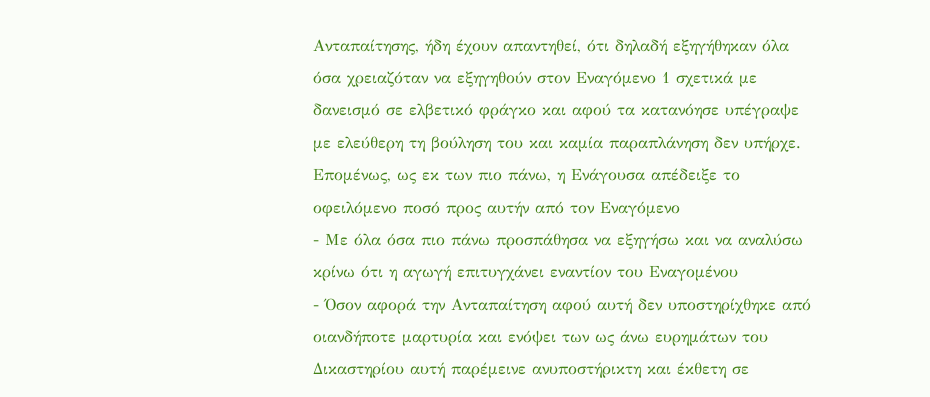Ανταπαίτησης, ήδη έχουν απαντηθεί, ότι δηλαδή εξηγήθηκαν όλα όσα χρειαζόταν να εξηγηθούν στον Εναγόμενο 1 σχετικά με δανεισμό σε ελβετικό φράγκο και αφού τα κατανόησε υπέγραψε με ελεύθερη τη βούληση του και καμία παραπλάνηση δεν υπήρχε. Επομένως, ως εκ των πιο πάνω, η Ενάγουσα απέδειξε το οφειλόμενο ποσό προς αυτήν από τον Εναγόμενο
- Με όλα όσα πιο πάνω προσπάθησα να εξηγήσω και να αναλύσω κρίνω ότι η αγωγή επιτυγχάνει εναντίον του Εναγομένου
- Όσον αφορά την Ανταπαίτηση αφού αυτή δεν υποστηρίχθηκε από οιανδήποτε μαρτυρία και ενόψει των ως άνω ευρημάτων του Δικαστηρίου αυτή παρέμεινε ανυποστήρικτη και έκθετη σε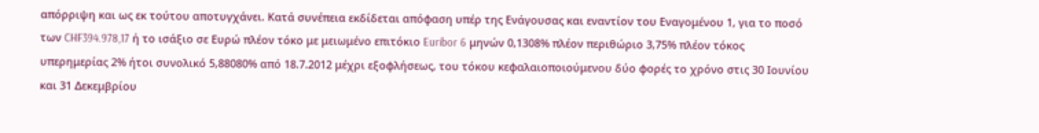απόρριψη και ως εκ τούτου αποτυγχάνει. Κατά συνέπεια εκδίδεται απόφαση υπέρ της Ενάγουσας και εναντίον του Εναγομένου 1, για το ποσό των CHF394.978,17 ή το ισάξιο σε Ευρώ πλέον τόκο με μειωμένο επιτόκιο Euribor 6 μηνών 0,1308% πλέον περιθώριο 3,75% πλέον τόκος υπερημερίας 2% ήτοι συνολικό 5,88080% από 18.7.2012 μέχρι εξοφλήσεως, του τόκου κεφαλαιοποιούμενου δύο φορές το χρόνο στις 30 Ιουνίου και 31 Δεκεμβρίου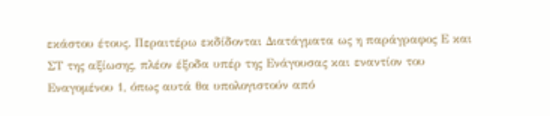εκάστου έτους. Περαιτέρω εκδίδονται Διατάγματα ως η παράγραφος Ε και ΣΤ της αξίωσης, πλέον έξοδα υπέρ της Ενάγουσας και εναντίον του Εναγομένου 1, όπως αυτά θα υπολογιστούν από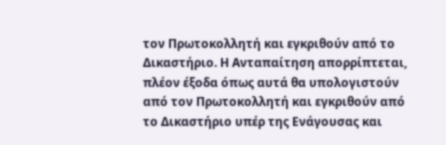τον Πρωτοκολλητή και εγκριθούν από το Δικαστήριο. Η Ανταπαίτηση απορρίπτεται, πλέον έξοδα όπως αυτά θα υπολογιστούν από τον Πρωτοκολλητή και εγκριθούν από το Δικαστήριο υπέρ της Ενάγουσας και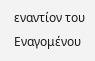εναντίον του Εναγομένου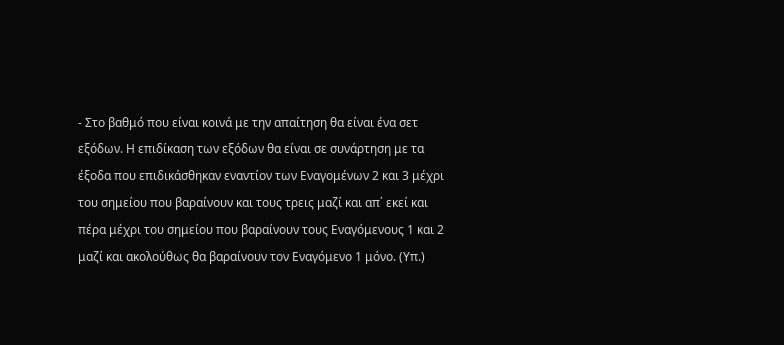- Στο βαθμό που είναι κοινά με την απαίτηση θα είναι ένα σετ εξόδων. Η επιδίκαση των εξόδων θα είναι σε συνάρτηση με τα έξοδα που επιδικάσθηκαν εναντίον των Εναγομένων 2 και 3 μέχρι του σημείου που βαραίνουν και τους τρεις μαζί και απ΄ εκεί και πέρα μέχρι του σημείου που βαραίνουν τους Εναγόμενους 1 και 2 μαζί και ακολούθως θα βαραίνουν τον Εναγόμενο 1 μόνο. (Υπ.)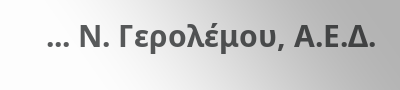... Ν. Γερολέμου, Α.Ε.Δ.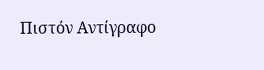Πιστόν Αντίγραφο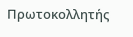Πρωτοκολλητής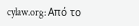cylaw.org: Από το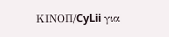ΚΙΝOΠ/CyLii για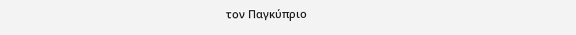τον Παγκύπριο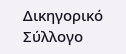Δικηγορικό Σύλλογο